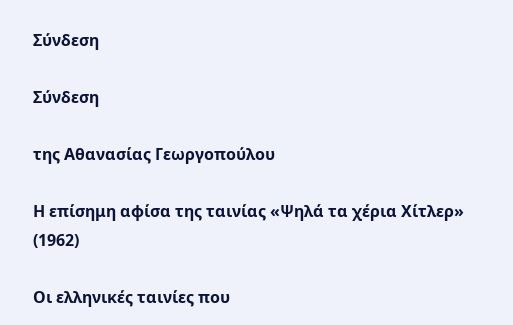Σύνδεση

Σύνδεση

της Αθανασίας Γεωργοπούλου

Η επίσημη αφίσα της ταινίας «Ψηλά τα χέρια Χίτλερ» (1962)

Οι ελληνικές ταινίες που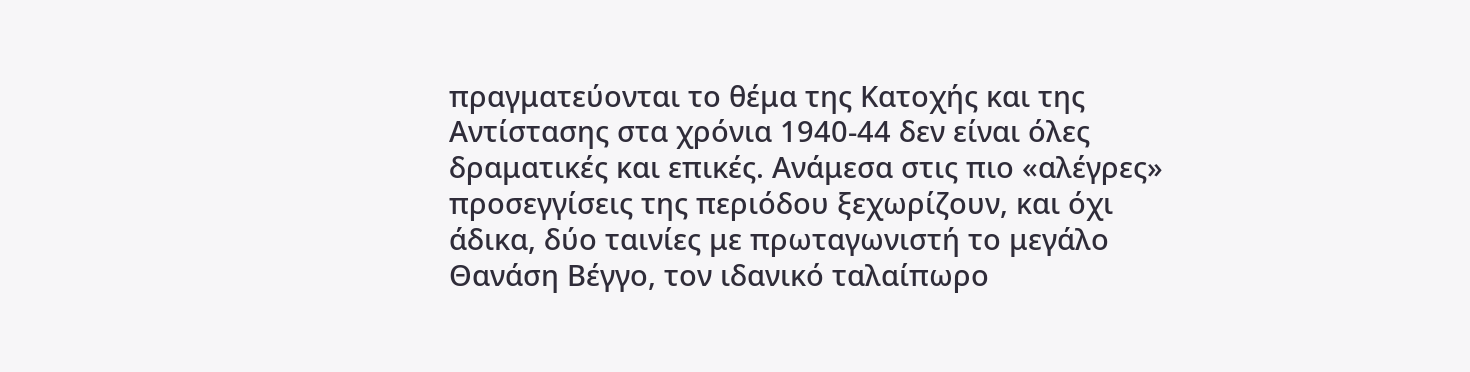πραγματεύονται το θέμα της Κατοχής και της Αντίστασης στα χρόνια 1940-44 δεν είναι όλες δραματικές και επικές. Ανάμεσα στις πιο «αλέγρες» προσεγγίσεις της περιόδου ξεχωρίζουν, και όχι άδικα, δύο ταινίες με πρωταγωνιστή το μεγάλο Θανάση Βέγγο, τον ιδανικό ταλαίπωρο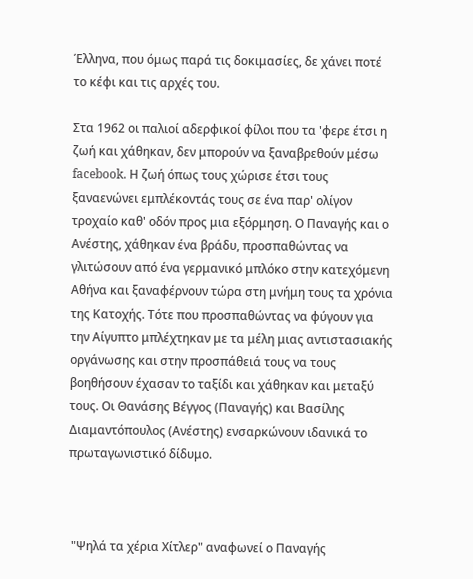Έλληνα, που όμως παρά τις δοκιμασίες, δε χάνει ποτέ το κέφι και τις αρχές του.

Στα 1962 οι παλιοί αδερφικοί φίλοι που τα 'φερε έτσι η ζωή και χάθηκαν, δεν μπορούν να ξαναβρεθούν μέσω facebook. Η ζωή όπως τους χώρισε έτσι τους ξαναενώνει εμπλέκοντάς τους σε ένα παρ' ολίγον τροχαίο καθ' οδόν προς μια εξόρμηση. Ο Παναγής και ο Ανέστης, χάθηκαν ένα βράδυ, προσπαθώντας να γλιτώσουν από ένα γερμανικό μπλόκο στην κατεχόμενη Αθήνα και ξαναφέρνουν τώρα στη μνήμη τους τα χρόνια της Κατοχής. Τότε που προσπαθώντας να φύγουν για την Αίγυπτο μπλέχτηκαν με τα μέλη μιας αντιστασιακής οργάνωσης και στην προσπάθειά τους να τους βοηθήσουν έχασαν το ταξίδι και χάθηκαν και μεταξύ τους. Οι Θανάσης Βέγγος (Παναγής) και Βασίλης Διαμαντόπουλος (Ανέστης) ενσαρκώνουν ιδανικά το πρωταγωνιστικό δίδυμο.



 "Ψηλά τα χέρια Χίτλερ" αναφωνεί ο Παναγής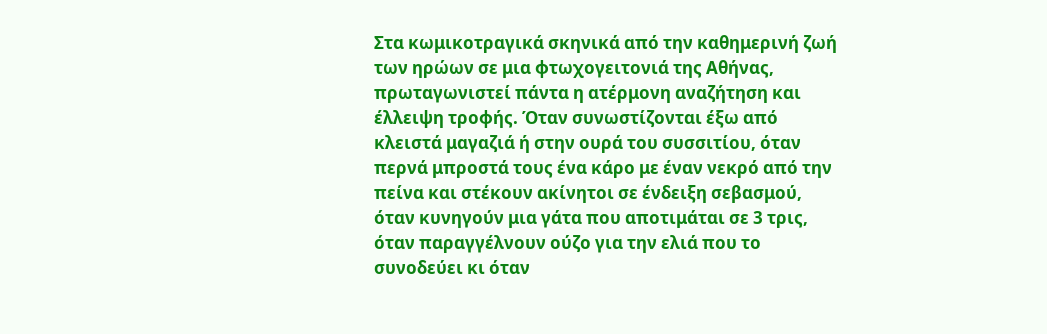Στα κωμικοτραγικά σκηνικά από την καθημερινή ζωή των ηρώων σε μια φτωχογειτονιά της Αθήνας, πρωταγωνιστεί πάντα η ατέρμονη αναζήτηση και έλλειψη τροφής. Όταν συνωστίζονται έξω από κλειστά μαγαζιά ή στην ουρά του συσσιτίου, όταν περνά μπροστά τους ένα κάρο με έναν νεκρό από την πείνα και στέκουν ακίνητοι σε ένδειξη σεβασμού, όταν κυνηγούν μια γάτα που αποτιμάται σε 3 τρις, όταν παραγγέλνουν ούζο για την ελιά που το συνοδεύει κι όταν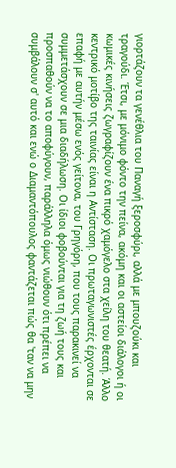γιορτάζουν τα γενέθλια του Παναγή ξεροσφύρι, αλλά με μπουζούκι και τραγούδι. Έτσι, με μόνιμο φόντο την πείνα, ακόμη και οι αστείοι διάλογοι ή οι κωμικές κινήσεις ζωγραφίζουν ένα πικρό χαμόγελο στα χείλη του θεατή. Άλλο κεντρικό μοτίβο της ταινίας είναι η Αντίσταση. Οι πρωταγωνιστές έρχονται σε επαφή με αυτήν μέσω ενός γείτονα, του Γρηγόρη, που τους παρακινεί να συμμετάσχουν σε μια διαδήλωση. Οι ίδιοι φοβούνται για τη ζωή τους και προσπαθούν να το αποφύγουν, παράλληλα όμως νιώθουν ότι πρέπει να συμβάλουν σ' αυτό και ενώ ο Διαμαντόπουλος φαντάζεται πώς θα 'ταν να μην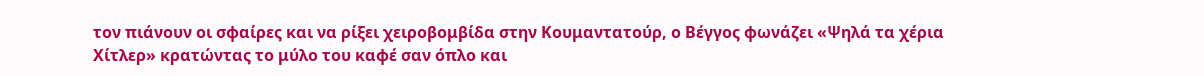τον πιάνουν οι σφαίρες και να ρίξει χειροβομβίδα στην Κουμαντατούρ, ο Βέγγος φωνάζει «Ψηλά τα χέρια Χίτλερ» κρατώντας το μύλο του καφέ σαν όπλο και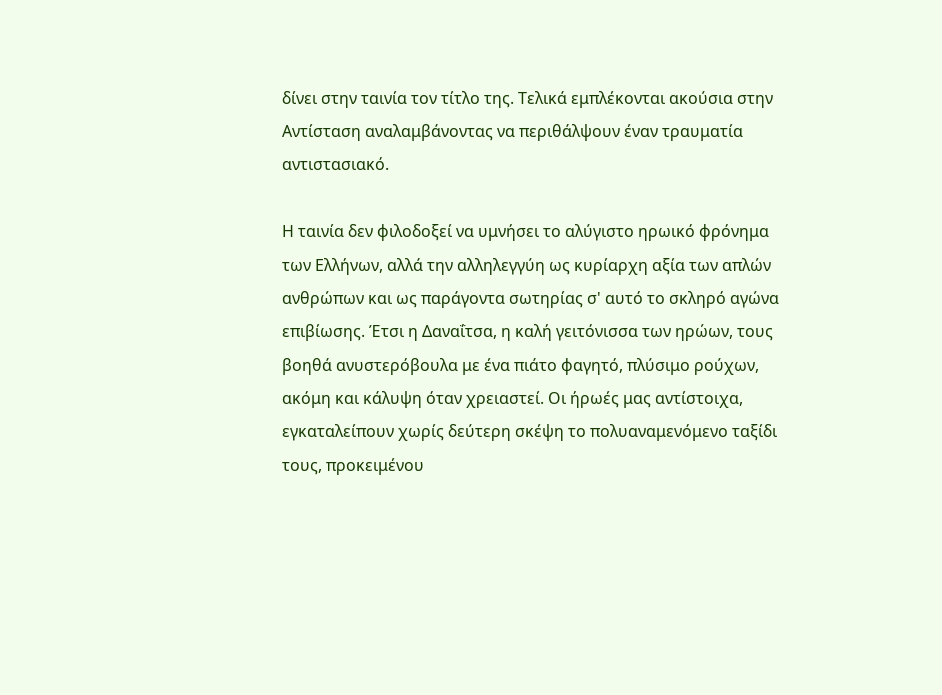δίνει στην ταινία τον τίτλο της. Τελικά εμπλέκονται ακούσια στην Αντίσταση αναλαμβάνοντας να περιθάλψουν έναν τραυματία αντιστασιακό.

Η ταινία δεν φιλοδοξεί να υμνήσει το αλύγιστο ηρωικό φρόνημα των Ελλήνων, αλλά την αλληλεγγύη ως κυρίαρχη αξία των απλών ανθρώπων και ως παράγοντα σωτηρίας σ' αυτό το σκληρό αγώνα επιβίωσης. Έτσι η Δαναΐτσα, η καλή γειτόνισσα των ηρώων, τους βοηθά ανυστερόβουλα με ένα πιάτο φαγητό, πλύσιμο ρούχων, ακόμη και κάλυψη όταν χρειαστεί. Οι ήρωές μας αντίστοιχα, εγκαταλείπουν χωρίς δεύτερη σκέψη το πολυαναμενόμενο ταξίδι τους, προκειμένου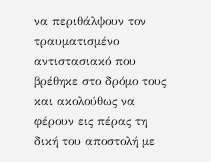να περιθάλψουν τον τραυματισμένο αντιστασιακό που βρέθηκε στο δρόμο τους και ακολούθως να φέρουν εις πέρας τη δική του αποστολή με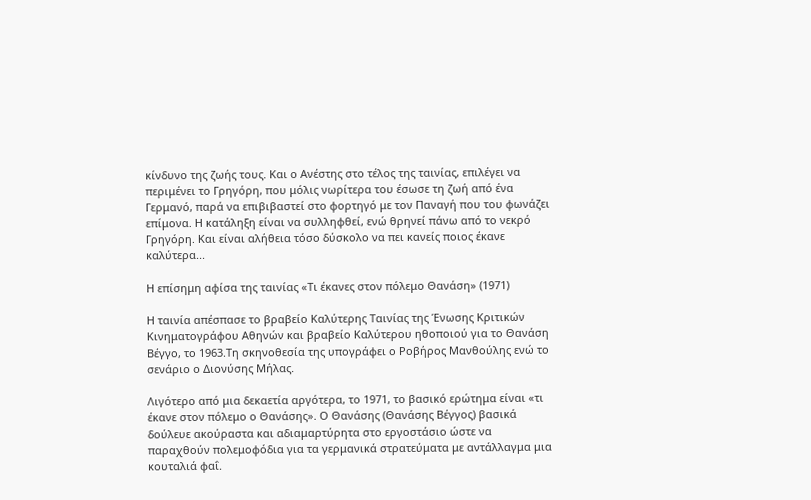κίνδυνο της ζωής τους. Και ο Ανέστης στο τέλος της ταινίας, επιλέγει να περιμένει το Γρηγόρη, που μόλις νωρίτερα του έσωσε τη ζωή από ένα Γερμανό, παρά να επιβιβαστεί στο φορτηγό με τον Παναγή που του φωνάζει επίμονα. Η κατάληξη είναι να συλληφθεί, ενώ θρηνεί πάνω από το νεκρό Γρηγόρη. Και είναι αλήθεια τόσο δύσκολο να πει κανείς ποιος έκανε καλύτερα...

Η επίσημη αφίσα της ταινίας «Τι έκανες στον πόλεμο Θανάση» (1971)

Η ταινία απέσπασε το βραβείο Καλύτερης Ταινίας της Ένωσης Κριτικών Κινηματογράφου Αθηνών και βραβείο Καλύτερου ηθοποιού για το Θανάση Βέγγο, το 1963.Τη σκηνοθεσία της υπογράφει ο Ροβήρος Μανθούλης ενώ το σενάριο ο Διονύσης Μήλας.

Λιγότερο από μια δεκαετία αργότερα, το 1971, το βασικό ερώτημα είναι «τι έκανε στον πόλεμο ο Θανάσης». Ο Θανάσης (Θανάσης Βέγγος) βασικά δούλευε ακούραστα και αδιαμαρτύρητα στο εργοστάσιο ώστε να παραχθούν πολεμοφόδια για τα γερμανικά στρατεύματα με αντάλλαγμα μια κουταλιά φαΐ.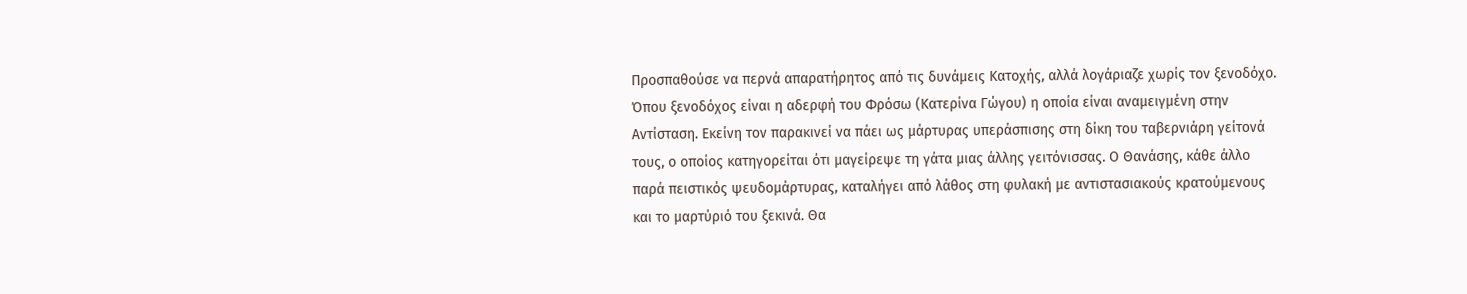Προσπαθούσε να περνά απαρατήρητος από τις δυνάμεις Κατοχής, αλλά λογάριαζε χωρίς τον ξενοδόχο. Όπου ξενοδόχος είναι η αδερφή του Φρόσω (Κατερίνα Γώγου) η οποία είναι αναμειγμένη στην Αντίσταση. Εκείνη τον παρακινεί να πάει ως μάρτυρας υπεράσπισης στη δίκη του ταβερνιάρη γείτονά τους, ο οποίος κατηγορείται ότι μαγείρεψε τη γάτα μιας άλλης γειτόνισσας. Ο Θανάσης, κάθε άλλο παρά πειστικός ψευδομάρτυρας, καταλήγει από λάθος στη φυλακή με αντιστασιακούς κρατούμενους και το μαρτύριό του ξεκινά. Θα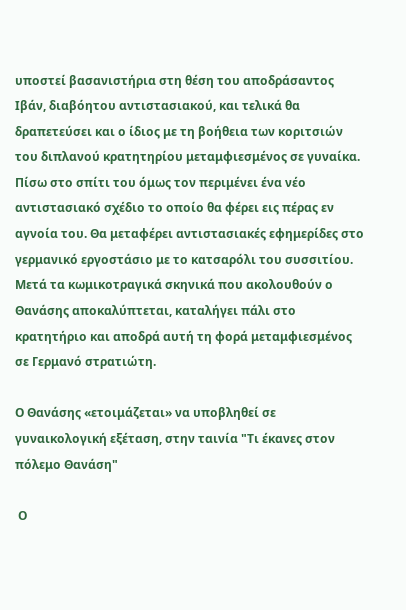υποστεί βασανιστήρια στη θέση του αποδράσαντος Ιβάν, διαβόητου αντιστασιακού, και τελικά θα δραπετεύσει και ο ίδιος με τη βοήθεια των κοριτσιών του διπλανού κρατητηρίου μεταμφιεσμένος σε γυναίκα. Πίσω στο σπίτι του όμως τον περιμένει ένα νέο αντιστασιακό σχέδιο το οποίο θα φέρει εις πέρας εν αγνοία του. Θα μεταφέρει αντιστασιακές εφημερίδες στο γερμανικό εργοστάσιο με το κατσαρόλι του συσσιτίου. Μετά τα κωμικοτραγικά σκηνικά που ακολουθούν ο Θανάσης αποκαλύπτεται, καταλήγει πάλι στο κρατητήριο και αποδρά αυτή τη φορά μεταμφιεσμένος σε Γερμανό στρατιώτη.

Ο Θανάσης «ετοιμάζεται» να υποβληθεί σε γυναικολογική εξέταση, στην ταινία "Τι έκανες στον πόλεμο Θανάση"

 Ο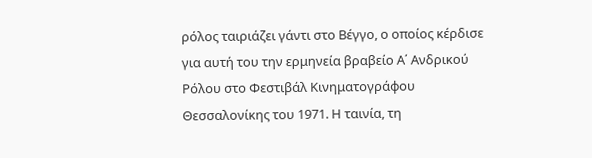ρόλος ταιριάζει γάντι στο Βέγγο, ο οποίος κέρδισε για αυτή του την ερμηνεία βραβείο Α΄ Ανδρικού Ρόλου στο Φεστιβάλ Κινηματογράφου Θεσσαλονίκης του 1971. Η ταινία, τη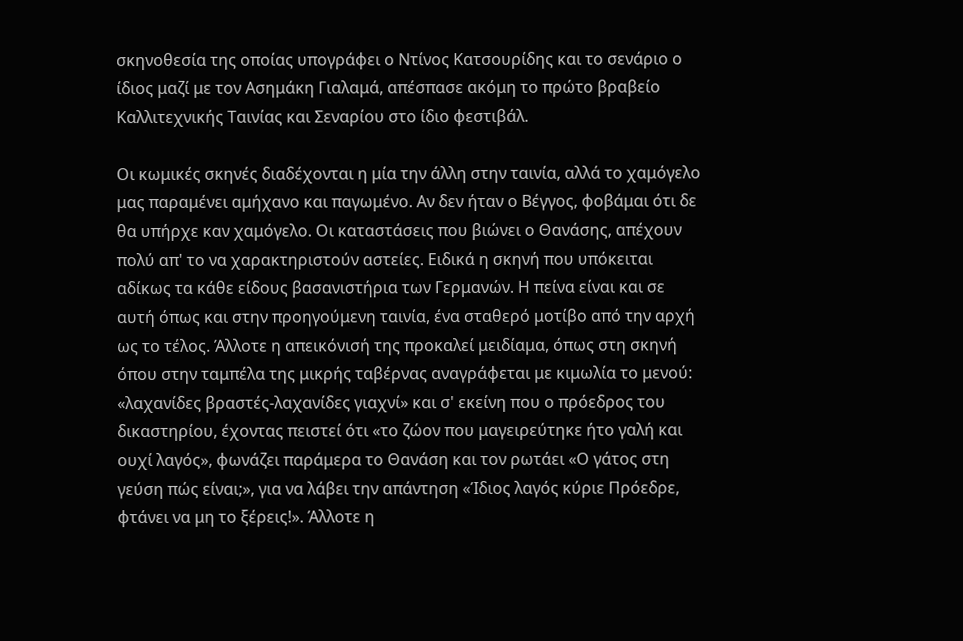σκηνοθεσία της οποίας υπογράφει ο Ντίνος Κατσουρίδης και το σενάριο ο ίδιος μαζί με τον Ασημάκη Γιαλαμά, απέσπασε ακόμη το πρώτο βραβείο Καλλιτεχνικής Ταινίας και Σεναρίου στο ίδιο φεστιβάλ.

Οι κωμικές σκηνές διαδέχονται η μία την άλλη στην ταινία, αλλά το χαμόγελο μας παραμένει αμήχανο και παγωμένο. Αν δεν ήταν ο Βέγγος, φοβάμαι ότι δε θα υπήρχε καν χαμόγελο. Οι καταστάσεις που βιώνει ο Θανάσης, απέχουν πολύ απ' το να χαρακτηριστούν αστείες. Ειδικά η σκηνή που υπόκειται αδίκως τα κάθε είδους βασανιστήρια των Γερμανών. Η πείνα είναι και σε αυτή όπως και στην προηγούμενη ταινία, ένα σταθερό μοτίβο από την αρχή ως το τέλος. Άλλοτε η απεικόνισή της προκαλεί μειδίαμα, όπως στη σκηνή όπου στην ταμπέλα της μικρής ταβέρνας αναγράφεται με κιμωλία το μενού: «λαχανίδες βραστές-λαχανίδες γιαχνί» και σ' εκείνη που ο πρόεδρος του δικαστηρίου, έχοντας πειστεί ότι «το ζώον που μαγειρεύτηκε ήτο γαλή και ουχί λαγός», φωνάζει παράμερα το Θανάση και τον ρωτάει «Ο γάτος στη γεύση πώς είναι;», για να λάβει την απάντηση «Ίδιος λαγός κύριε Πρόεδρε, φτάνει να μη το ξέρεις!». Άλλοτε η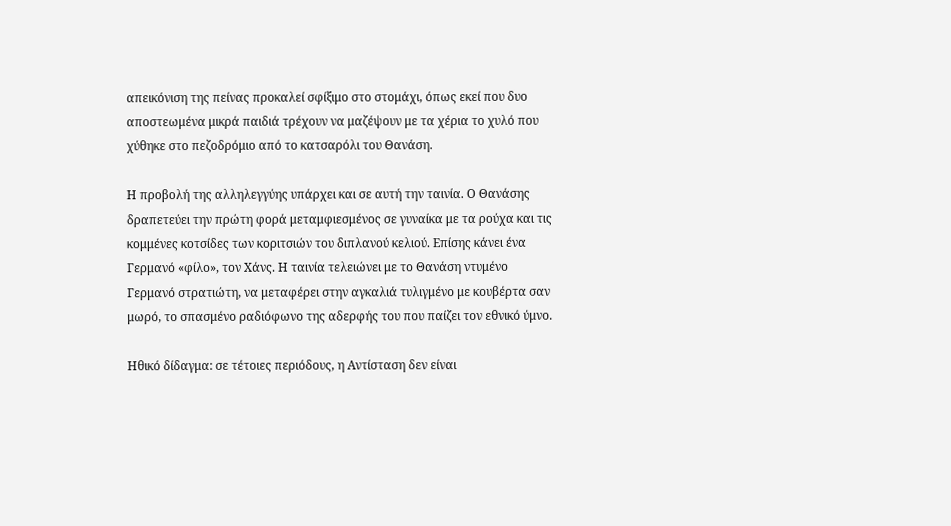απεικόνιση της πείνας προκαλεί σφίξιμο στο στομάχι, όπως εκεί που δυο αποστεωμένα μικρά παιδιά τρέχουν να μαζέψουν με τα χέρια το χυλό που χύθηκε στο πεζοδρόμιο από το κατσαρόλι του Θανάση.

Η προβολή της αλληλεγγύης υπάρχει και σε αυτή την ταινία. Ο Θανάσης δραπετεύει την πρώτη φορά μεταμφιεσμένος σε γυναίκα με τα ρούχα και τις κομμένες κοτσίδες των κοριτσιών του διπλανού κελιού. Επίσης κάνει ένα Γερμανό «φίλο», τον Χάνς. Η ταινία τελειώνει με το Θανάση ντυμένο Γερμανό στρατιώτη, να μεταφέρει στην αγκαλιά τυλιγμένο με κουβέρτα σαν μωρό, το σπασμένο ραδιόφωνο της αδερφής του που παίζει τον εθνικό ύμνο.

Ηθικό δίδαγμα: σε τέτοιες περιόδους, η Αντίσταση δεν είναι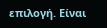επιλογή. Είναι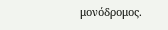μονόδρομος.